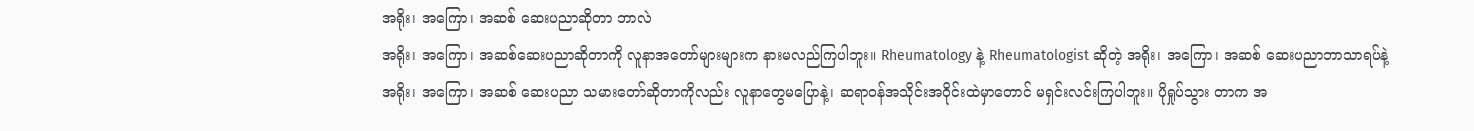အရိုး၊ အကြော၊ အဆစ် ဆေးပညာဆိုတာ ဘာလဲ
အရိုး၊ အကြော၊ အဆစ်ဆေးပညာဆိုတာကို လူနာအတော်များများက နားမလည်ကြပါဘူး။ Rheumatology နဲ့ Rheumatologist ဆိုတဲ့ အရိုး၊ အကြော၊ အဆစ် ဆေးပညာဘာသာရပ်နဲ့ အရိုး၊ အကြော၊ အဆစ် ဆေးပညာ သမားတော်ဆိုတာကိုလည်း လူနာတွေမပြောနဲ့၊ ဆရာ၀န်အသိုင်းအ၀ိုင်းထဲမှာတောင် မရှင်းလင်းကြပါဘူး။ ပိုရှုပ်သွား တာက အ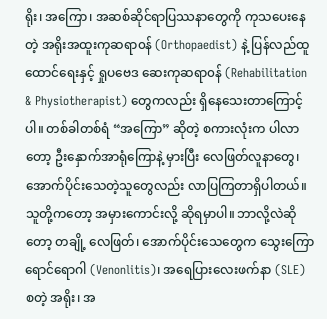ရိုး၊ အကြော၊ အဆစ်ဆိုင်ရာပြဿနာတွေကို ကုသပေးနေတဲ့ အရိုးအထူးကုဆရာ၀န် (Orthopaedist) နဲ့ ပြန်လည်ထူထောင်ရေးနှင့် ရှုပဗေဒ ဆေးကုဆရာ၀န် (Rehabilitation & Physiotherapist) တွေကလည်း ရှိနေသေးတာကြောင့်ပါ။ တစ်ခါတစ်ရံ “အကြော” ဆိုတဲ့ စကားလုံးက ပါလာတော့ ဦးနှောက်အာရုံကြောနဲ့ မှားပြီး လေဖြတ်လူနာတွေ၊ အောက်ပိုင်းသေတဲ့သူတွေလည်း လာပြကြတာရှိပါတယ်။
သူတို့ကတော့ အမှားကောင်းလို့ ဆိုရမှာပါ။ ဘာလို့လဲဆိုတော့ တချို့ လေဖြတ်၊ အောက်ပိုင်းသေတွေက သွေးကြောရောင်ရောဂါ (Venonlitis)၊ အရေပြားလေးဖက်နာ (SLE) စတဲ့ အရိုး၊ အ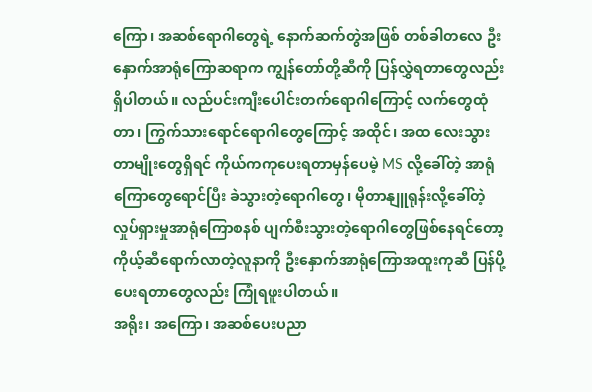ကြော၊ အဆစ်ရောဂါတွေရဲ့ နောက်ဆက်တွဲအဖြစ် တစ်ခါတလေ ဦးနှောက်အာရုံကြောဆရာက ကျွန်တော်တို့ဆီကို ပြန်လွှဲရတာတွေလည်းရှိပါတယ်။ လည်ပင်းကျီးပေါင်းတက်ရောဂါကြောင့် လက်တွေထုံတာ၊ ကြွက်သားရောင်ရောဂါတွေကြောင့် အထိုင်၊ အထ လေးသွားတာမျိုးတွေရှိရင် ကိုယ်ကကုပေးရတာမှန်ပေမဲ့ MS လို့ခေါ်တဲ့ အာရုံကြောတွေရောင်ပြီး ခဲသွားတဲ့ရောဂါတွေ၊ မိုတာနျူရုန်းလို့ခေါ်တဲ့ လှုပ်ရှားမှုအာရုံကြောစနစ် ပျက်စီးသွားတဲ့ရောဂါတွေဖြစ်နေရင်တော့ ကိုယ့်ဆီရောက်လာတဲ့လူနာကို ဦးနှောက်အာရုံကြောအထူးကုဆီ ပြန်ပို့ပေးရတာတွေလည်း ကြုံရဖူးပါတယ်။
အရိုး၊ အကြော၊ အဆစ်ပေးပညာ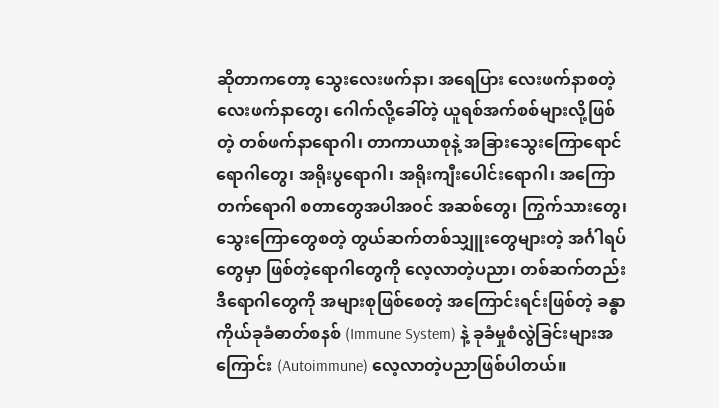ဆိုတာကတော့ သွေးလေးဖက်နာ၊ အရေပြား လေးဖက်နာစတဲ့ လေးဖက်နာတွေ၊ ဂေါက်လို့ခေါ်တဲ့ ယူရစ်အက်စစ်များလို့ဖြစ်တဲ့ တစ်ဖက်နာရောဂါ၊ တာကာယာစုနဲ့ အခြားသွေးကြောရောင်ရောဂါတွေ၊ အရိုးပွရောဂါ၊ အရိုးကျီးပေါင်းရောဂါ၊ အကြောတက်ရောဂါ စတာတွေအပါအ၀င် အဆစ်တွေ၊ ကြွက်သားတွေ၊ သွေးကြောတွေစတဲ့ တွယ်ဆက်တစ်သျှူးတွေများတဲ့ အင်္ဂါရပ်တွေမှာ ဖြစ်တဲ့ရောဂါတွေကို လေ့လာတဲ့ပညာ၊ တစ်ဆက်တည်း ဒီရောဂါတွေကို အများစုဖြစ်စေတဲ့ အကြောင်းရင်းဖြစ်တဲ့ ခန္ဓာကိုယ်ခုခံဓာတ်စနစ် (Immune System) နဲ့ ခုခံမှုစံလွဲခြင်းများအကြောင်း (Autoimmune) လေ့လာတဲ့ပညာဖြစ်ပါတယ်။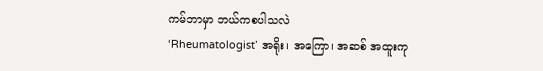ကမ်ဘာမှာ ဘယ်ကစပါသလဲ
‘Rheumatologist’ အရိုး၊ အကြော၊ အဆစ် အထူးကု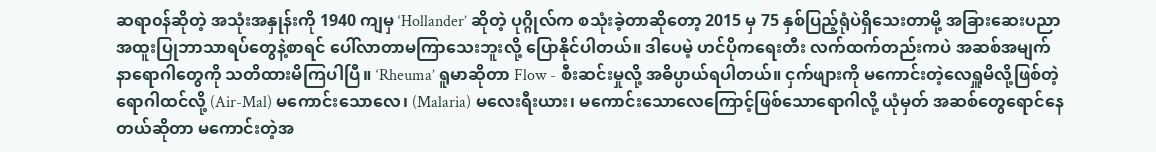ဆရာ၀န်ဆိုတဲ့ အသုံးအနှုန်းကို 1940 ကျမှ ‘Hollander’ ဆိုတဲ့ ပုဂ္ဂိုလ်က စသုံးခဲ့တာဆိုတော့ 2015 မှ 75 နှစ်ပြည့်ရုံပဲရှိသေးတာမို့ အခြားဆေးပညာ အထူးပြုဘာသာရပ်တွေနဲ့စာရင် ပေါ်လာတာမကြာသေးဘူးလို့ ပြောနိုင်ပါတယ်။ ဒါပေမဲ့ ဟင်ပိုကရေးတီး လက်ထက်တည်းကပဲ အဆစ်အမျက်နာရောဂါတွေကို သတိထားမိကြပါပြီ။ ‘Rheuma’ ရူမာဆိုတာ Flow - စီးဆင်းမှုလို့ အဓိပ္ပာယ်ရပါတယ်။ ငှက်ဖျားကို မကောင်းတဲ့လေရှူမိလို့ဖြစ်တဲ့ရောဂါထင်လို့ (Air-Mal) မကောင်းသောလေ၊ (Malaria) မလေးရီးယား၊ မကောင်းသောလေကြောင့်ဖြစ်သောရောဂါလို့ ယုံမှတ် အဆစ်တွေရောင်နေတယ်ဆိုတာ မကောင်းတဲ့အ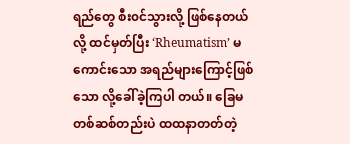ရည်တွေ စီး၀င်သွားလို့ ဖြစ်နေတယ် လို့ ထင်မှတ်ပြီး ‘Rheumatism’ မကောင်းသော အရည်များကြောင့်ဖြစ်သော လို့ခေါ်ခဲ့ကြပါ တယ်။ ခြေမတစ်ဆစ်တည်းပဲ ထထနာတတ်တဲ့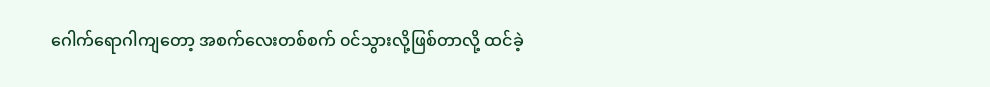ဂေါက်ရောဂါကျတော့ အစက်လေးတစ်စက် ၀င်သွားလို့ဖြစ်တာလို့ ထင်ခဲ့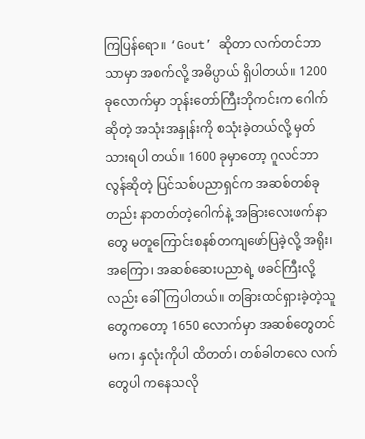ကြပြန်ရော။ ‘Gout’ ဆိုတာ လက်တင်ဘာသာမှာ အစက်လို့ အဓိပ္ပာယ် ရှိပါတယ်။ 1200 ခုလောက်မှာ ဘုန်းတော်ကြီးဘိုကင်းက ဂေါက်ဆိုတဲ့ အသုံးအနှုန်းကို စသုံးခဲ့တယ်လို့ မှတ်သားရပါ တယ်။ 1600 ခုမှာတော့ ဂူလင်ဘာလွန်ဆိုတဲ့ ပြင်သစ်ပညာရှင်က အဆစ်တစ်ခုတည်း နာတတ်တဲ့ဂေါက်နဲ့ အခြားလေးဖက်နာတွေ မတူကြောင်းစနစ်တကျဖော်ပြခဲ့လို့ အရိုး၊ အကြော၊ အဆစ်ဆေးပညာရဲ့ ဖခင်ကြီးလို့လည်း ခေါ်ကြပါတယ်။ တခြားထင်ရှားခဲ့တဲ့သူတွေကတော့ 1650 လောက်မှာ အဆစ်တွေတင်မက၊ နှလုံးကိုပါ ထိတတ်၊ တစ်ခါတလေ လက်တွေပါ ကနေသလို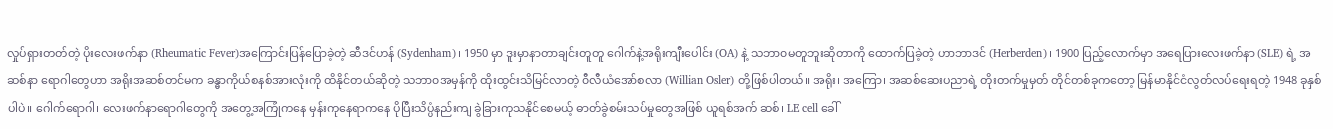လှုပ်ရှားတတ်တဲ့ ပိုးလေးဖက်နာ (Rheumatic Fever)အကြောင်းပြန်ပြောခဲ့တဲ့ ဆီဒင်ဟန် (Sydenham)၊ 1950 မှာ ဒူးမှာနာတာချင်းတူတူ ဂေါက်နဲ့အရိုးကျီးပေါင်း (OA) နဲ့ သဘာ၀မတူဘူးဆိုတာကို ထောက်ပြခဲ့တဲ့ ဟာဘာဒင် (Herberden)၊ 1900 ပြည့်လောက်မှာ အရေပြားလေးဖက်နာ (SLE) ရဲ့ အဆစ်နာ ရောဂါတွေဟာ အရိုးအဆစ်တင်မက ခန္ဓာကိုယ်စနစ်အားလုံးကို ထိနိုင်တယ်ဆိုတဲ့ သဘာ၀အမှန်ကို ထိုးထွင်းသိမြင်လာတဲ့ ၀ီလီယံအော်စလာ (Willian Osler) တို့ဖြစ်ပါတယ်။ အရိုး၊ အကြော၊ အဆစ်ဆေးပညာရဲ့ တိုးတက်မှုမှတ် တိုင်တစ်ခုကတော့ မြန်မာနိုင်ငံလွတ်လပ်ရေးရတဲ့ 1948 ခုနှစ်ပါပဲ။ ဂေါက်ရောဂါ၊ လေးဖက်နာရောဂါတွေကို အတွေ့အကြုံကနေ မှန်းကုနေရာကနေ ပိုပြီးသိပ္ပံနည်းကျ ခွဲခြားကုသနိုင်စေမယ့် ဓာတ်ခွဲစမ်းသပ်မှုတွေအဖြစ် ယူရစ်အက် ဆစ်၊ LE cell ခေါ်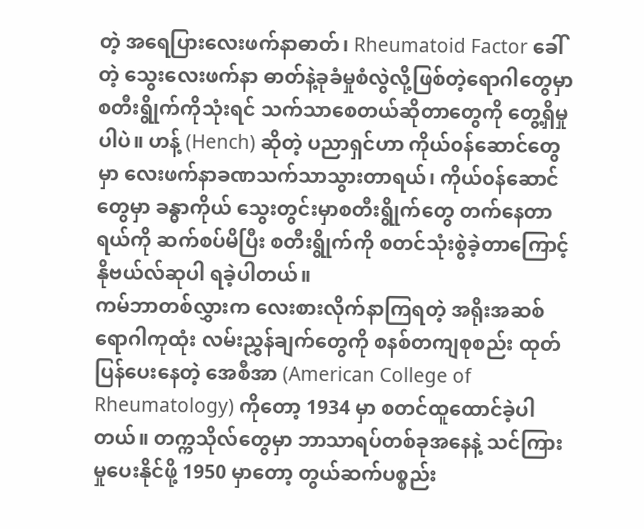တဲ့ အရေပြားလေးဖက်နာဓာတ်၊ Rheumatoid Factor ခေါ်တဲ့ သွေးလေးဖက်နာ ဓာတ်နဲ့ခုခံမှုစံလွဲလို့ဖြစ်တဲ့ရောဂါတွေမှာ စတီးရွိုက်ကိုသုံးရင် သက်သာစေတယ်ဆိုတာတွေကို တွေ့ရှိမှုပါပဲ။ ဟန့် (Hench) ဆိုတဲ့ ပညာရှင်ဟာ ကိုယ်၀န်ဆောင်တွေမှာ လေးဖက်နာခဏသက်သာသွားတာရယ်၊ ကိုယ်၀န်ဆောင်တွေမှာ ခန္ဓာကိုယ် သွေးတွင်းမှာစတီးရွိုက်တွေ တက်နေတာရယ်ကို ဆက်စပ်မိပြီး စတီးရွိုက်ကို စတင်သုံးစွဲခဲ့တာကြောင့် နိုဗယ်လ်ဆုပါ ရခဲ့ပါတယ်။
ကမ်ဘာတစ်လွှားက လေးစားလိုက်နာကြရတဲ့ အရိုးအဆစ်ရောဂါကုထုံး လမ်းညွှန်ချက်တွေကို စနစ်တကျစုစည်း ထုတ်ပြန်ပေးနေတဲ့ အေစီအာ (American College of Rheumatology) ကိုတော့ 1934 မှာ စတင်ထူထောင်ခဲ့ပါ တယ်။ တက္ကသိုလ်တွေမှာ ဘာသာရပ်တစ်ခုအနေနဲ့ သင်ကြားမှုပေးနိုင်ဖို့ 1950 မှာတော့ တွယ်ဆက်ပစ္စည်း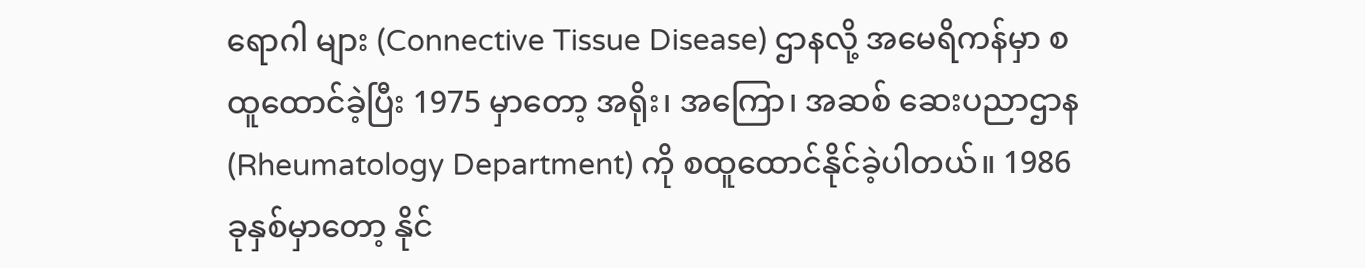ရောဂါ များ (Connective Tissue Disease) ဌာနလို့ အမေရိကန်မှာ စထူထောင်ခဲ့ပြီး 1975 မှာတော့ အရိုး၊ အကြော၊ အဆစ် ဆေးပညာဌာန (Rheumatology Department) ကို စထူထောင်နိုင်ခဲ့ပါတယ်။ 1986 ခုနှစ်မှာတော့ နိုင်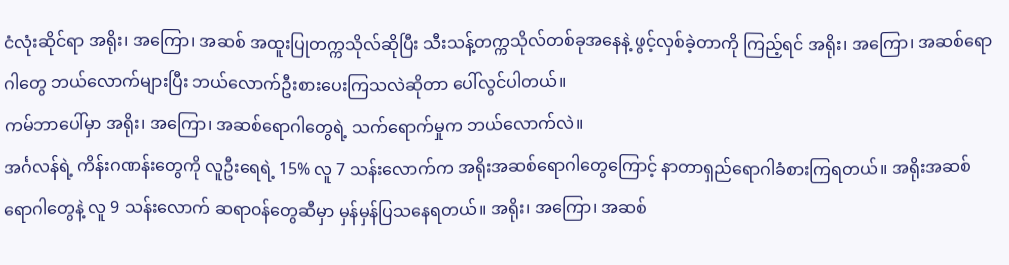ငံလုံးဆိုင်ရာ အရိုး၊ အကြော၊ အဆစ် အထူးပြုတက္ကသိုလ်ဆိုပြီး သီးသန့်တက္ကသိုလ်တစ်ခုအနေနဲ့ ဖွင့်လှစ်ခဲ့တာကို ကြည့်ရင် အရိုး၊ အကြော၊ အဆစ်ရောဂါတွေ ဘယ်လောက်များပြီး ဘယ်လောက်ဦးစားပေးကြသလဲဆိုတာ ပေါ်လွင်ပါတယ်။
ကမ်ဘာပေါ်မှာ အရိုး၊ အကြော၊ အဆစ်ရောဂါတွေရဲ့ သက်ရောက်မှုက ဘယ်လောက်လဲ။
အင်္ဂလန်ရဲ့ ကိန်းဂဏန်းတွေကို လူဦးရေရဲ့ 15% လူ 7 သန်းလောက်က အရိုးအဆစ်ရောဂါတွေကြောင့် နာတာရှည်ရောဂါခံစားကြရတယ်။ အရိုးအဆစ်ရောဂါတွေနဲ့ လူ 9 သန်းလောက် ဆရာ၀န်တွေဆီမှာ မှန်မှန်ပြသနေရတယ်။ အရိုး၊ အကြော၊ အဆစ်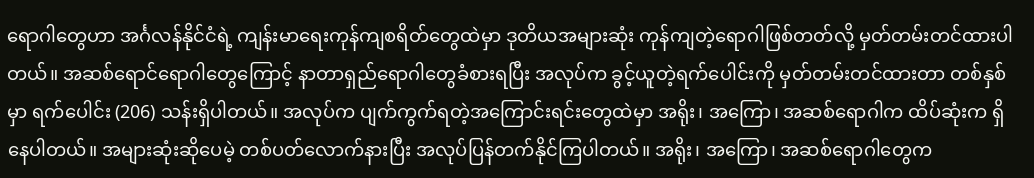ရောဂါတွေဟာ အင်္ဂလန်နိုင်ငံရဲ့ ကျန်းမာရေးကုန်ကျစရိတ်တွေထဲမှာ ဒုတိယအများဆုံး ကုန်ကျတဲ့ရောဂါဖြစ်တတ်လို့ မှတ်တမ်းတင်ထားပါတယ်။ အဆစ်ရောင်ရောဂါတွေကြောင့် နာတာရှည်ရောဂါတွေခံစားရပြီး အလုပ်က ခွင့်ယူတဲ့ရက်ပေါင်းကို မှတ်တမ်းတင်ထားတာ တစ်နှစ်မှာ ရက်ပေါင်း (206) သန်းရှိပါတယ်။ အလုပ်က ပျက်ကွက်ရတဲ့အကြောင်းရင်းတွေထဲမှာ အရိုး၊ အကြော၊ အဆစ်ရောဂါက ထိပ်ဆုံးက ရှိနေပါတယ်။ အများဆုံးဆိုပေမဲ့ တစ်ပတ်လောက်နားပြီး အလုပ်ပြန်တက်နိုင်ကြပါတယ်။ အရိုး၊ အကြော၊ အဆစ်ရောဂါတွေက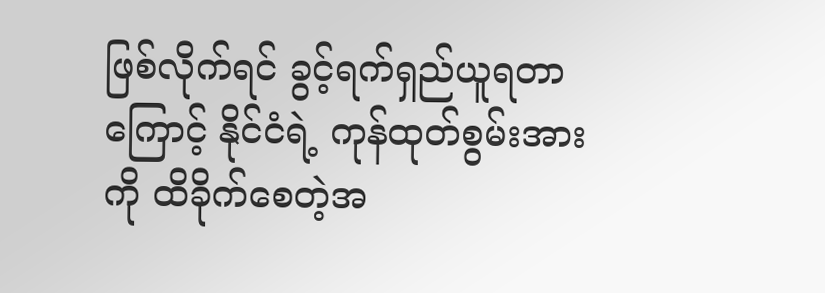ဖြစ်လိုက်ရင် ခွင့်ရက်ရှည်ယူရတာကြောင့် နိုင်ငံရဲ့ ကုန်ထုတ်စွမ်းအားကို ထိခိုက်စေတဲ့အ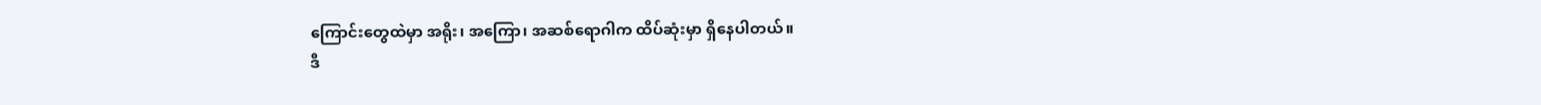ကြောင်းတွေထဲမှာ အရိုး၊ အကြော၊ အဆစ်ရောဂါက ထိပ်ဆုံးမှာ ရှိနေပါတယ်။
ဒီ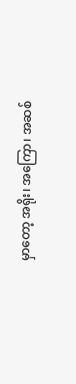မှာတော့ အရိုး၊ အကြော၊ အဆစ်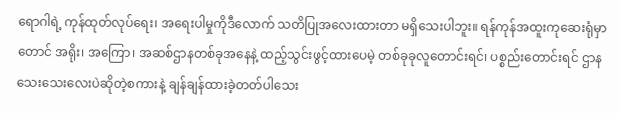ရောဂါရဲ့ ကုန်ထုတ်လုပ်ရေး၊ အရေးပါမှုကိုဒီလောက် သတိပြုအလေးထားတာ မရှိသေးပါဘူး။ ရန်ကုန်အထူးကုဆေးရုံမှာတောင် အရိုး၊ အကြော၊ အဆစ်ဌာနတစ်ခုအနေနဲ့ ထည့်သွင်းဖွင့်ထားပေမဲ့ တစ်ခုခုလူတောင်းရင်၊ ပစ္စည်းတောင်းရင် ဌာနသေးသေးလေးပဲဆိုတဲ့စကားနဲ့ ချန်ချန်ထားခဲ့တတ်ပါသေး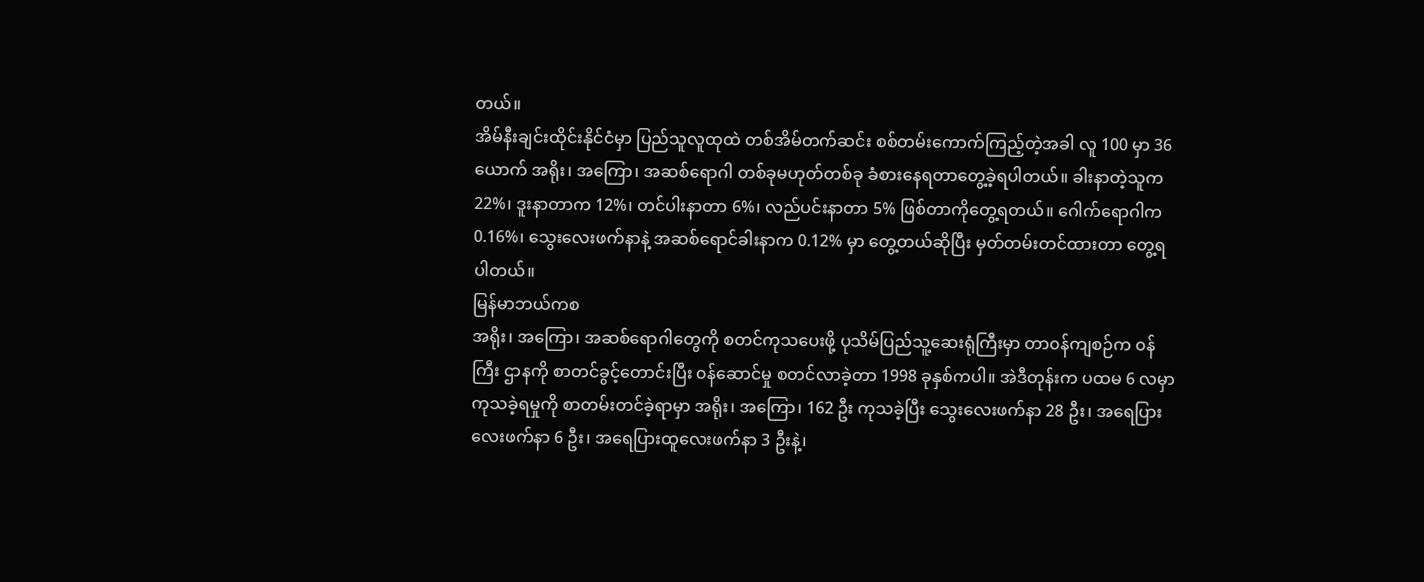တယ်။
အိမ်နီးချင်းထိုင်းနိုင်ငံမှာ ပြည်သူလူထုထဲ တစ်အိမ်တက်ဆင်း စစ်တမ်းကောက်ကြည့်တဲ့အခါ လူ 100 မှာ 36 ယောက် အရိုး၊ အကြော၊ အဆစ်ရောဂါ တစ်ခုမဟုတ်တစ်ခု ခံစားနေရတာတွေ့ခဲ့ရပါတယ်။ ခါးနာတဲ့သူက 22%၊ ဒူးနာတာက 12%၊ တင်ပါးနာတာ 6%၊ လည်ပင်းနာတာ 5% ဖြစ်တာကိုတွေ့ရတယ်။ ဂေါက်ရောဂါက 0.16%၊ သွေးလေးဖက်နာနဲ့ အဆစ်ရောင်ခါးနာက 0.12% မှာ တွေ့တယ်ဆိုပြီး မှတ်တမ်းတင်ထားတာ တွေ့ရပါတယ်။
မြန်မာဘယ်ကစ
အရိုး၊ အကြော၊ အဆစ်ရောဂါတွေကို စတင်ကုသပေးဖို့ ပုသိမ်ပြည်သူ့ဆေးရုံကြီးမှာ တာ၀န်ကျစဉ်က ၀န်ကြီး ဌာနကို စာတင်ခွင့်တောင်းပြီး ၀န်ဆောင်မှု စတင်လာခဲ့တာ 1998 ခုနှစ်ကပါ။ အဲဒီတုန်းက ပထမ 6 လမှာ ကုသခဲ့ရမှုကို စာတမ်းတင်ခဲ့ရာမှာ အရိုး၊ အကြော၊ 162 ဦး ကုသခဲ့ပြီး သွေးလေးဖက်နာ 28 ဦး၊ အရေပြား လေးဖက်နာ 6 ဦး၊ အရေပြားထူလေးဖက်နာ 3 ဦးနဲ့၊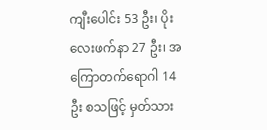ကျီးပေါင်း 53 ဦး၊ ပိုးလေးဖက်နာ 27 ဦး၊ အကြောတက်ရောဂါ 14 ဦး စသဖြင့် မှတ်သား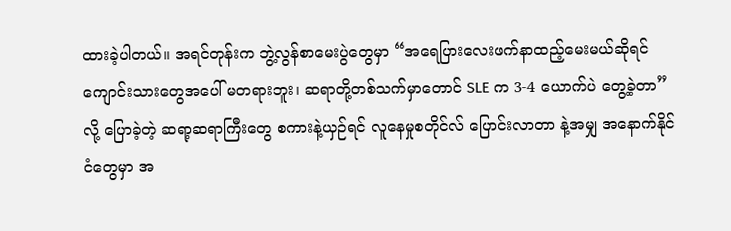ထားခဲ့ပါတယ်။ အရင်တုန်းက ဘွဲ့လွန်စာမေးပွဲတွေမှာ “အရေပြားလေးဖက်နာထည့်မေးမယ်ဆိုရင် ကျောင်းသားတွေအပေါ် မတရားဘူး၊ ဆရာတို့တစ်သက်မှာတောင် SLE က 3-4 ယောက်ပဲ တွေ့ခဲ့တာ” လို့ ပြောခဲ့တဲ့ ဆရာ့ဆရာကြီးတွေ စကားနဲ့ယှဉ်ရင် လူနေမှုစတိုင်လ် ပြောင်းလာတာ နဲ့အမျှ အနောက်နိုင်ငံတွေမှာ အ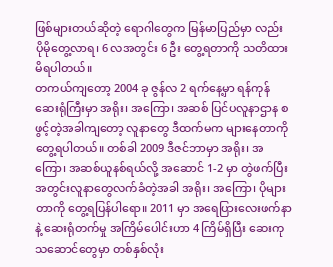ဖြစ်များတယ်ဆိုတဲ့ ရောဂါတွေက မြန်မာပြည်မှာ လည်း ပိုမိုတွေ့လာရ၊ 6 လအတွင်း 6 ဦး တွေ့ရတာကို သတိထားမိရပါတယ်။
တကယ်ကျတော့ 2004 ခု ဇွန်လ 2 ရက်နေ့မှာ ရန်ကုန်ဆေးရုံကြီးမှာ အရိုး၊ အကြော၊ အဆစ် ပြင်ပလူနာဌာန စဖွင့်တဲ့အခါကျတော့ လူနာတွေ ဒီထက်မက များနေတာကိုတွေ့ရပါတယ်။ တစ်ခါ 2009 ဒီဇင်ဘာမှာ အရိုး၊ အကြော၊ အဆစ်ယူနစ်ရယ်လို့ အဆောင် 1-2 မှာ တွဲဖက်ပြီး အတွင်းလူနာတွေလက်ခံတဲ့အခါ အရိုး၊ အကြော၊ ပိုများတာကို တွေ့ရပြန်ပါရော။ 2011 မှာ အရေပြားလေးဖက်နာနဲ့ ဆေးရုံတက်မှု အကြိမ်ပေါင်းဟာ 4 ကြိမ်ရှိပြီး ဆေးကုသဆောင်တွေမှာ တစ်နှစ်လုံး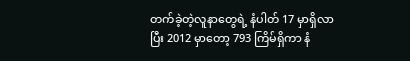တက်ခဲ့တဲ့လူနာတွေရဲ့ နံပါတ် 17 မှာရှိလာပြီး 2012 မှာတော့ 793 ကြိမ်ရှိကာ နံ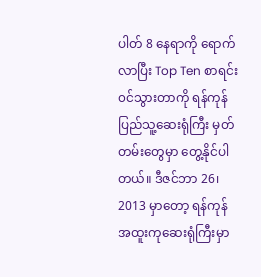ပါတ် 8 နေရာကို ရောက်လာပြီး Top Ten စာရင်း၀င်သွားတာကို ရန်ကုန်ပြည်သူ့ဆေးရုံကြီး မှတ်တမ်းတွေမှာ တွေ့နိုင်ပါတယ်။ ဒီဇင်ဘာ 26၊ 2013 မှာတော့ ရန်ကုန်အထူးကုဆေးရုံကြီးမှာ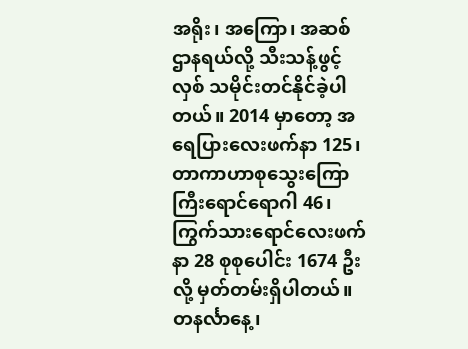အရိုး၊ အကြော၊ အဆစ်ဌာနရယ်လို့ သီးသန့်ဖွင့်လှစ် သမိုင်းတင်နိုင်ခဲ့ပါတယ်။ 2014 မှာတော့ အရေပြားလေးဖက်နာ 125၊ တာကာဟာစုသွေးကြောကြီးရောင်ရောဂါ 46၊ ကြွက်သားရောင်လေးဖက်နာ 28 စုစုပေါင်း 1674 ဦးလို့ မှတ်တမ်းရှိပါတယ်။ တနင်္လာနေ့၊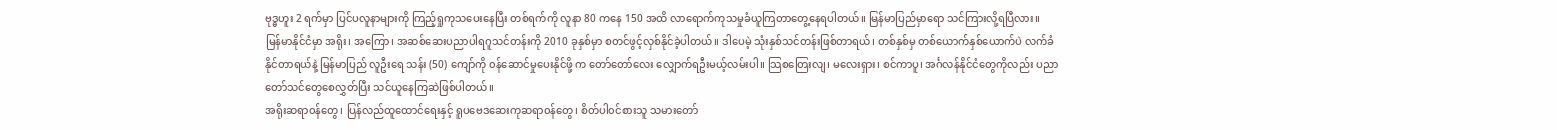ဗုဒ္ဓဟူး 2 ရက်မှာ ပြင်ပလူနာများကို ကြည့်ရှုကုသပေးနေပြီး တစ်ရက်ကို လူနာ 80 ကနေ 150 အထိ လာရောက်ကုသမှုခံယူကြတာတွေ့နေရပါတယ်။ မြန်မာပြည်မှာရော သင်ကြားလို့ရပြီလား။
မြန်မာနိုင်ငံမှာ အရိုး၊ အကြော၊ အဆစ်ဆေးပညာပါရဂူသင်တန်းကို 2010 ခုနှစ်မှာ စတင်ဖွင့်လှစ်နိုင်ခဲ့ပါတယ်။ ဒါပေမဲ့ သုံးနှစ်သင်တန်းဖြစ်တာရယ်၊ တစ်နှစ်မှ တစ်ယောက်နှစ်ယောက်ပဲ လက်ခံနိုင်တာရယ်နဲ့ မြန်မာပြည် လူဦးရေ သန်း (50) ကျော်ကို ၀န်ဆောင်မှုပေးနိုင်ဖို့ က တော်တော်လေး လျှောက်ရဦးမယ့်လမ်းပါ။ သြစတြေးလျ၊ မလေးရှား၊ စင်ကာပူ၊ အင်္ဂလန်နိုင်ငံတွေကိုလည်း ပညာတော်သင်တွေစေလွှတ်ပြီး သင်ယူနေကြဆဲဖြစ်ပါတယ်။
အရိုးဆရာ၀န်တွေ၊ ပြန်လည်ထူထောင်ရေးနှင့် ရူပဗေဒဆေးကုဆရာ၀န်တွေ၊ စိတ်ပါ၀င်စားသူ သမားတော်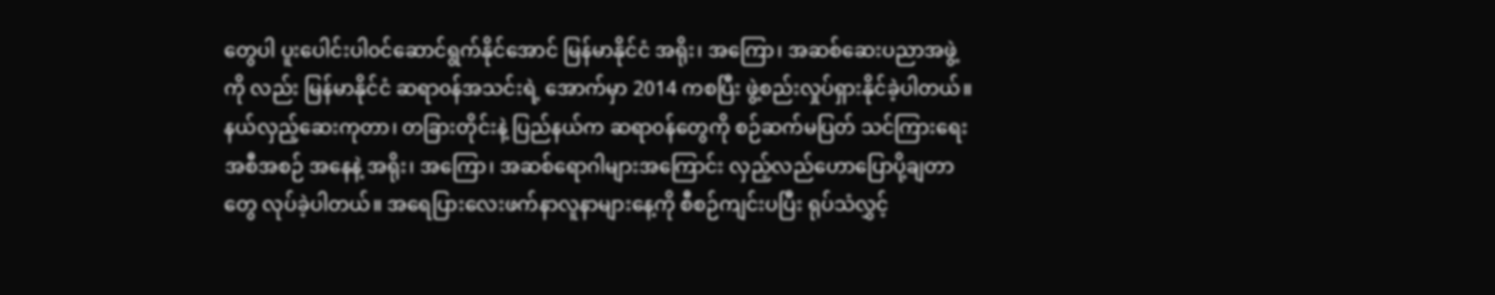တွေပါ ပူးပေါင်းပါ၀င်ဆောင်ရွက်နိုင်အောင် မြန်မာနိုင်ငံ အရိုး၊ အကြော၊ အဆစ်ဆေးပညာအဖွဲ့ကို လည်း မြန်မာနိုင်ငံ ဆရာ၀န်အသင်းရဲ့ အောက်မှာ 2014 ကစပြီး ဖွဲ့စည်းလှုပ်ရှားနိုင်ခဲ့ပါတယ်။ နယ်လှည့်ဆေးကုတာ၊ တခြားတိုင်းနဲ့ ပြည်နယ်က ဆရာ၀န်တွေကို စဉ်ဆက်မပြတ် သင်ကြားရေးအစီအစဉ် အနေနဲ့ အရိုး၊ အကြော၊ အဆစ်ရောဂါများအကြောင်း လှည့်လည်ဟောပြောပို့ချတာတွေ လုပ်ခဲ့ပါတယ်။ အရေပြားလေးဖက်နာလူနာများနေ့ကို စီစဉ်ကျင်းပပြီး ရုပ်သံလွှင့်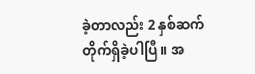ခဲ့တာလည်း 2 နှစ်ဆက်တိုက်ရှိခဲ့ပါပြီ။ အ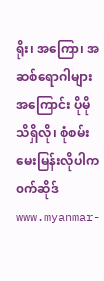ရိုး၊ အကြော၊ အဆစ်ရောဂါများအကြောင်း ပိုမိုသိရှိလို၊ စုံစမ်းမေးမြန်းလိုပါက ၀က်ဆိုဒ် www.myanmar-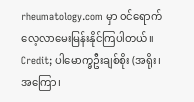rheumatology.com မှာ ၀င်ရောက်လေ့လာမေးမြန်းနိုင်ကြပါတယ်။
Credit; ပါမောက္ခဦးချစ်စိုး (အရိုး၊ အကြော၊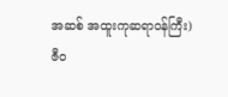အဆစ် အထူးကုဆရာ၀န်ကြီး)
ဇီ၀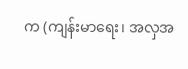က (ကျန်းမာရေး၊ အလှအ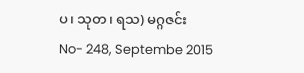ပ၊ သုတ၊ ရသ) မဂ္ဂဇင်း
No- 248, Septembe 2015